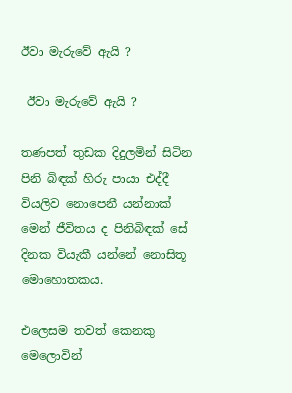ඊවා මැරුවේ ඇයි ?

 ඊවා මැරුවේ ඇයි ?

තණපත් තුඩක දිදුලමින් සිටින පිනි බිඳක් හිරු පායා එද්දී වියලිව නොපෙනී යන්නාක් මෙන් ජීවිතය ද පිනිබිඳක් සේ දිනක වියැකී යන්නේ නොසිතූ මොහොතකය.

එලෙසම තවත් කෙනකු මෙලොවින්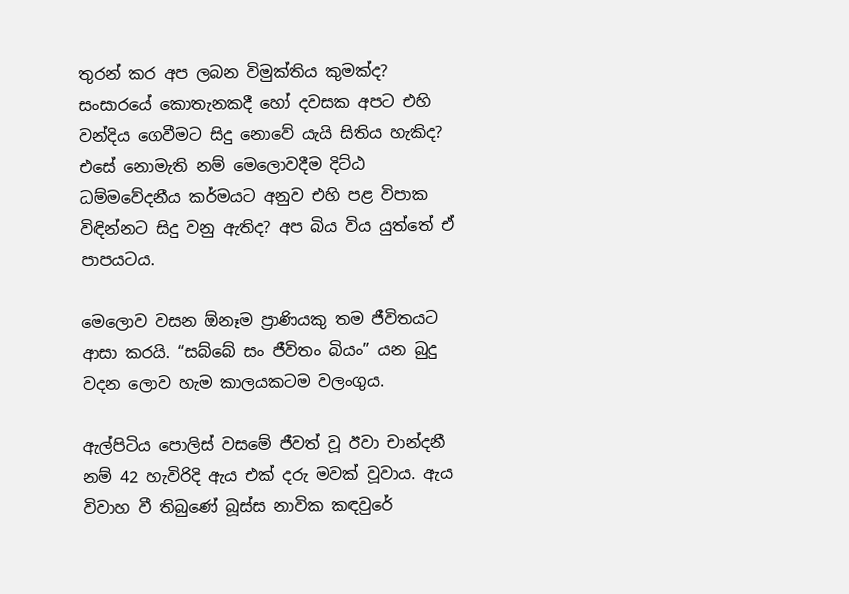තුරන් කර අප ලබන විමුක්තිය කුමක්ද? සංසාරයේ කොතැනකදී හෝ දවසක අපට එහි වන්දිය ගෙවීමට සිදු නොවේ යැයි සිතිය හැකිද? එසේ නොමැති නම් මෙලොවදීම දිට්ඨ ධම්මවේදනීය කර්මයට අනුව එහි පළ විපාක විඳින්නට සිදු වනු ඇතිද? අප බිය විය යුත්තේ ඒ පාපයටය.

මෙලොව වසන ඕනෑම ප්‍රාණියකු තම ජීවිතයට ආසා කරයි. “සබ්බේ සං ජීවිතං බියං” යන බුදු වදන ලොව හැම කාලයකටම වලංගුය.

ඇල්පිටිය පොලිස් වසමේ ජීවත් වූ ඊවා චාන්දනී නම් 42 හැවිරිදි ඇය එක් දරු මවක් වූවාය. ඇය විවාහ වී තිබුණේ බූස්ස නාවික කඳවුරේ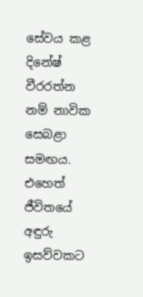සේවය කළ දිනේෂ් වීරරත්න නම් නාවික සෙබළා සමඟය. එහෙත් ජීවිතයේ අඳුරු ඉසව්වකට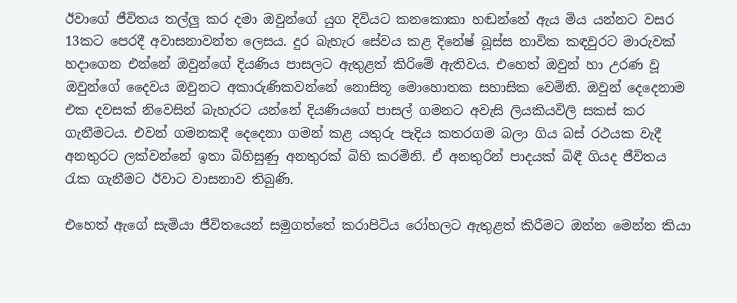ඊවාගේ ජීවිතය තල්ලු කර දමා ඔවුන්ගේ යුග දිවියට කනකොකා හඬන්නේ ඇය මිය යන්නට වසර 13කට පෙරදී අවාසනාවන්ත ලෙසය. දුර බැහැර සේවය කළ දිනේෂ් බූස්ස නාවික කඳවුරට මාරුවක් හදාගෙන එන්නේ ඔවුන්ගේ දියණිය පාසලට ඇතුළත් කිරිමේ ඇතිවය. එහෙත් ඔවුන් හා උරණ වූ ඔවුන්ගේ දෛවය ඔවුනට අකාරුණිකවන්නේ නොසිතූ මොහොතක සහාසික වෙමිනි. ඔවුන් දෙදෙනාම එක දවසක් නිවෙසින් බැහැරට යන්නේ දියණියගේ පාසල් ගමනට අවැසි ලියකියවිලි සකස් කර ගැනීමටය. එවන් ගමනකදී දෙදෙනා ගමන් කළ යතුරු පැදිය කතරගම බලා ගිය බස් රථයක වැදී අනතුරට ලක්වන්නේ ඉතා බිහිසුණු අනතුරක් බිහි කරමිනි. ඒ අනතුරින් පාදයක් බිඳී ගියද ජීවිතය රැක ගැනීමට ඊවාට වාසනාව තිබුණි.

එහෙත් ඇගේ සැමියා ජීවිතයෙන් සමුගත්තේ කරාපිටිය රෝහලට ඇතුළත් කිරීමට ඔන්න මෙන්න කියා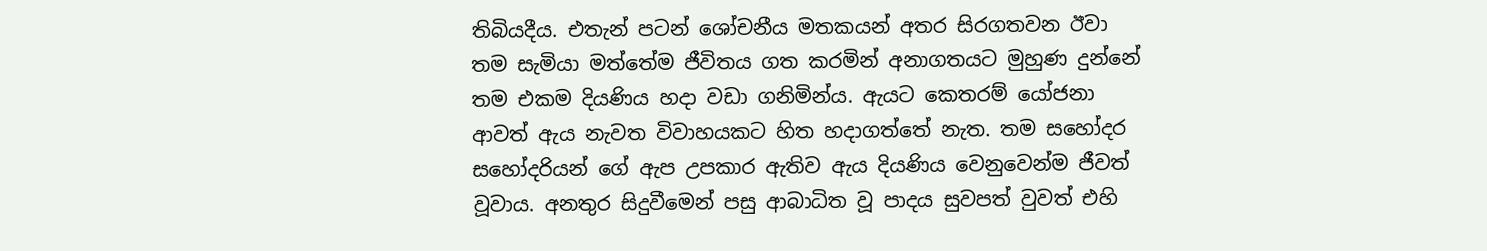තිබියදීය. එතැන් පටන් ශෝචනීය මතකයන් අතර සිරගතවන ඊවා තම සැමියා මත්තේම ජීවිතය ගත කරමින් අනාගතයට මුහුණ දුන්නේ තම එකම දියණිය හදා වඩා ගනිමින්ය. ඇයට කෙතරම් යෝජනා ආවත් ඇය නැවත විවාහයකට හිත හදාගත්තේ නැත. තම සහෝදර සහෝදරියන් ගේ ඇප උපකාර ඇතිව ඇය දියණිය වෙනුවෙන්ම ජීවත් වූවාය. අනතුර සිදුවීමෙන් පසු ආබාධිත වූ පාදය සුවපත් වුවත් එහි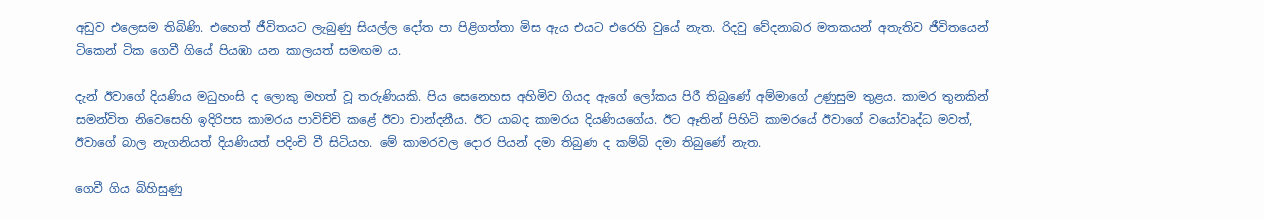අඩුව එලෙසම තිබිණි. එහෙත් ජීවිතයට ලැබුණු සියල්ල දෝත පා පිළිගත්තා මිස ඇය එයට එරෙහි වුයේ නැත. රිදවු වේදනාබර මතකයන් අතැතිව ජීවිතයෙන් ටිකෙන් ටික ගෙවී ගියේ පියඹා යන කාලයත් සමඟම ය.

දැන් ඊවාගේ දියණිය මධුහංසි ද ලොකු මහත් වූ තරුණියකි. පිය සෙනෙහස අහිමිව ගියද ඇගේ ලෝකය පිරී තිබුණේ අම්මාගේ උණුසුම තුළය. කාමර තුනකින් සමන්විත නිවෙසෙහි ඉදිරිපස කාමරය පාවිච්චි කළේ ඊවා චාන්දනීය. ඊට යාබද කාමරය දියණියගේය. ඊට ඈතින් පිහිටි කාමරයේ ඊවාගේ වයෝවෘද්ධ මවත්, ඊවාගේ බාල නැගනියත් දියණියත් පදිංචි වී සිටියහ. මේ කාමරවල දොර පියන් දමා තිබුණ ද කම්බි දමා තිබුණේ නැත.

ගෙවී ගිය බිහිසුණු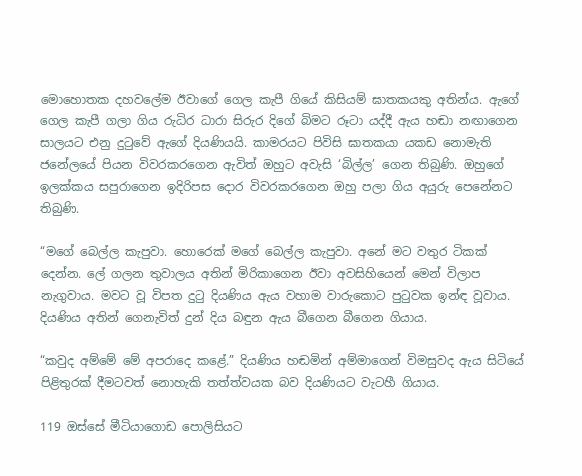මොහොතක දහවලේම ඊවාගේ ගෙල කැපී ගියේ කිසියම් ඝාතකයකු අතින්ය. ඇගේ ගෙල කැපී ගලා ගිය රුධිර ධාරා සිරුර දිගේ බිමට රූටා යද්දී ඇය හඬා නඟාගෙන සාලයට එනු දුටුවේ ඇගේ දියණියයි. කාමරයට පිවිසි ඝාතකයා යකඩ නොමැති ජනේලයේ පියන විවරකරගෙන ඇවිත් ඔහුට අවැසි ‘බිල්ල’ ගෙන තිබුණි. ඔහුගේ ඉලක්කය සපුරාගෙන ඉදිරිපස දොර විවරකරගෙන ඔහු පලා ගිය අයුරු පෙනේනට තිබුණි.

“මගේ බෙල්ල කැපුවා. හොරෙක් මගේ බෙල්ල කැපුවා. අනේ මට වතුර ටිකක් දෙන්න. ලේ ගලන තුවාලය අතින් මිරිකාගෙන ඊවා අවසිහියෙන් මෙන් විලාප නැගුවාය. මවට වූ විපත දුටු දියණිය ඇය වහාම වාරුකොට පුටුවක ඉන්ඳ වූවාය. දියණිය අතින් ගෙනැවිත් දුන් දිය බඳුන ඇය බීගෙන බීගෙන ගියාය.

“කවුද අම්මේ මේ අපරාදෙ කළේ.” දියණිය හඬමින් අම්මාගෙන් විමසුවද ඇය සිටියේ පිළිතුරක් දීමටවත් නොහැකි තත්ත්වයක බව දියණියට වැටහී ගියාය.

119 ඔස්සේ මීටියාගොඩ පොලිසියට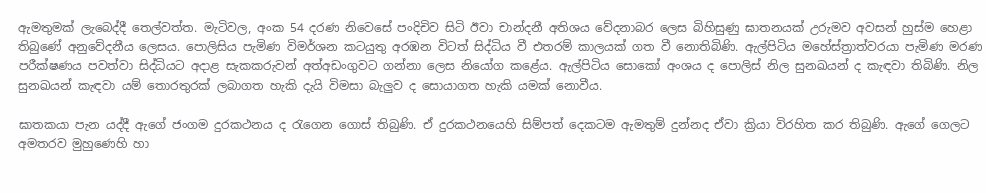ඇමතුමක් ලැබෙද්දී තෙල්වත්ත. මැටිවල, අංක 54 දරණ නිවෙසේ පංදිචිව සිටි ඊවා චාන්දනී අතිශය වේදනාබර ලෙස බිහිසුණු ඝාතනයක් උරුමව අවසන් හුස්ම හෙළා තිබුණේ අනුවේදනීය ලෙසය. පොලිසිය පැමිණ විමර්ශන කටයුතු අරඹන විටත් සිද්ධිය වී එතරම් කාලයක් ගත වී නොතිබිණි. ඇල්පිටිය මහේස්ත්‍රාත්වරයා පැමිණ මරණ පරීක්ෂණය පවත්වා සිද්ධියට අදාළ සැකකරුවන් අත්අඩංගුවට ගන්නා ලෙස නියෝග කළේය. ඇල්පිටිය සොකෝ අංශය ද පොලිස් නිල සුනඛයන් ද කැඳවා තිබිණි. නිල සුනඛයන් කැඳවා යම් තොරතුරක් ලබාගත හැකි දැයි විමසා බැලුව ද සොයාගත හැකි යමක් නොවීය.

ඝාතකයා පැන යද්දී ඇගේ ජංගම දුරකථනය ද රැගෙන ගොස් තිබුණි. ඒ දුරකථනයෙහි සිම්පත් දෙකටම ඇමතුම් දුන්නද ඒවා ක්‍රියා විරහිත කර තිබුණි. ඇගේ ගෙලට අමතරව මුහුණෙහි හා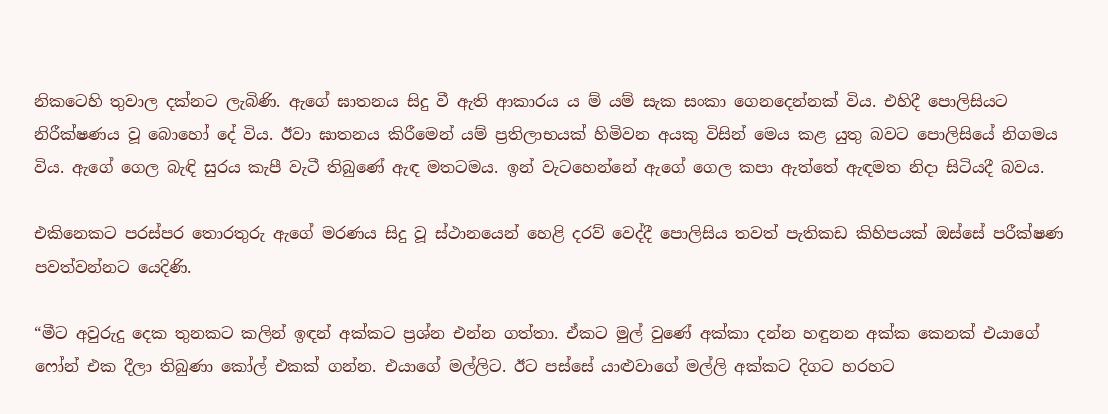නිකටෙහි තුවාල දක්නට ලැබිණි. ඇගේ ඝාතනය සිදු වී ඇති ආකාරය ය ම් යම් සැක සංකා ගෙනදෙන්නක් විය. එහිදී පොලිසියට නිරීක්ෂණය වූ බොහෝ දේ විය. ඊවා ඝාතනය කිරීමෙන් යම් ප්‍රතිලාභයක් හිමිවන අයකු විසින් මෙය කළ යුතු බවට පොලිසියේ නිගමය විය. ඇගේ ගෙල බැඳි සුරය කැපී වැටී තිබුණේ ඇඳ මතටමය. ඉන් වැටහෙන්නේ ඇගේ ගෙල කපා ඇත්තේ ඇඳමත නිදා සිටියදී බවය.

එකිනෙකට පරස්පර තොරතුරු ඇගේ මරණය සිදු වූ ස්ථානයෙන් හෙළි දරව් වෙද්දී පොලිසිය තවත් පැතිකඩ කිහිපයක් ඔස්සේ පරීක්ෂණ පවත්වන්නට යෙදිණි.

“මීට අවුරුදු දෙක තුනකට කලින් ඉඳන් අක්කට ප්‍රශ්න එන්න ගත්තා. ඒකට මුල් වුණේ අක්කා දන්න හඳුනන අක්ක කෙනක් එයාගේ ෆෝන් එක දීලා තිබුණා කෝල් එකක් ගන්න. එයාගේ මල්ලිට. ඊට පස්සේ යාළුවාගේ මල්ලි අක්කට දිගට හරහට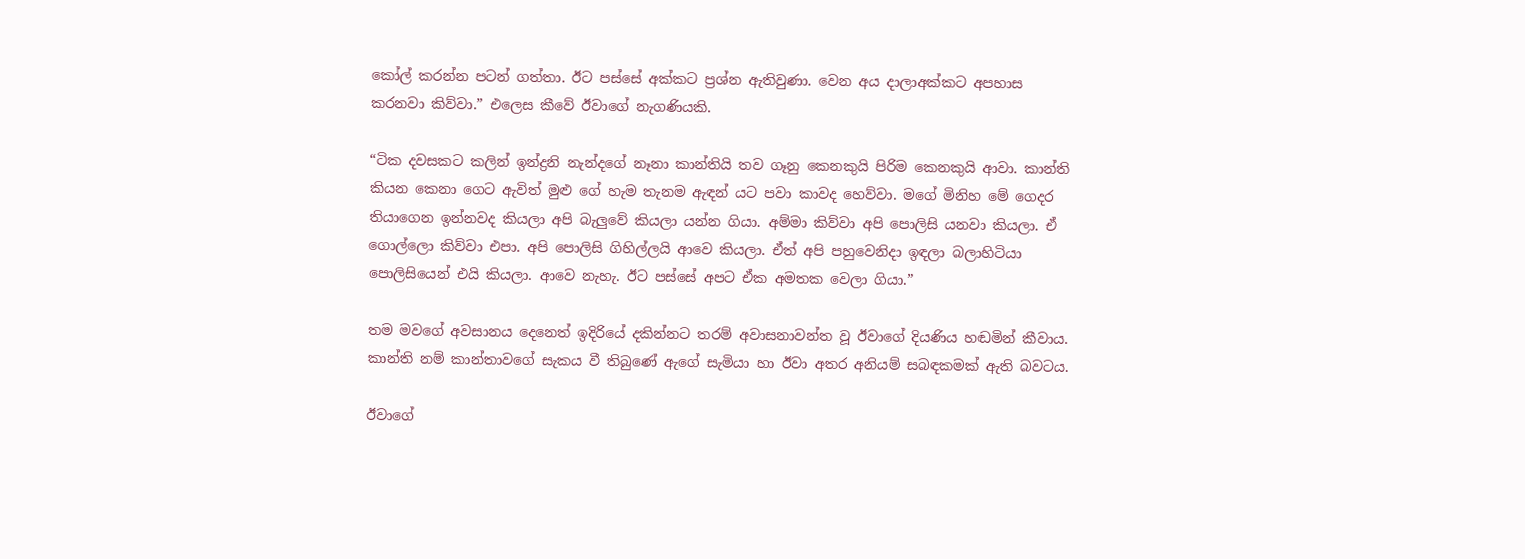කෝල් කරන්න පටන් ගත්තා. ඊට පස්සේ අක්කට ප්‍රශ්න ඇතිවුණා. වෙන අය දාලාඅක්කට අපහාස කරනවා කිව්වා.” එලෙස කීවේ ඊවාගේ නැගණියකි.

“ටික දවසකට කලින් ඉන්ද්‍රනි නැන්දගේ නෑනා කාන්තියි තව ගෑනු කෙනකුයි පිරිම කෙනකුයි ආවා. කාන්ති කියන කෙනා ගෙට ඇවිත් මුළු ගේ හැම තැනම ඇඳන් යට පවා කාවද හෙව්වා. මගේ මිනිහ මේ ගෙදර තියාගෙන ඉන්නවද කියලා අපි බැලුවේ කියලා යන්න ගියා. අම්මා කිව්වා අපි පොලිසි යනවා කියලා. ඒ ගොල්ලො කිව්වා එපා. අපි පොලිසි ගිහිල්ලයි ආවෙ කියලා. ඒත් අපි පහුවෙනිදා ඉඳලා බලාහිටියා පොලිසියෙන් එයි කියලා. ආවෙ නැහැ. ඊට පස්සේ අපට ඒක අමතක වෙලා ගියා.”

තම මවගේ අවසානය දෙනෙත් ඉදිරියේ දකින්නට තරම් අවාසනාවන්ත වූ ඊවාගේ දියණිය හඬමින් කීවාය. කාන්ති නම් කාන්තාවගේ සැකය වී තිබුණේ ඇගේ සැමියා හා ඊවා අතර අනියම් සබඳකමක් ඇති බවටය.

ඊවාගේ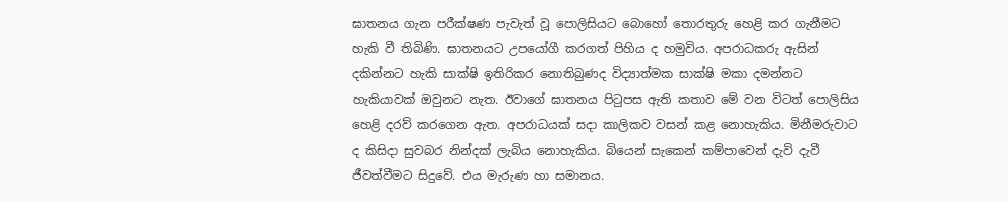ඝාතනය ගැන පරීක්ෂණ පැවැත් වූ පොලිසියට බොහෝ තොරතුරු හෙළි කර ගැනීමට හැකි වී තිබිණි. ඝාතනයට උපයෝගී කරගත් පිහිය ද හමුවිය. අපරාධකරු ඇසින් දකින්නට හැකි සාක්ෂි ඉතිරිකර නොතිබුණද විද්‍යාත්මක සාක්ෂි මකා දමන්නට හැකියාවක් ඔවුනට නැත. ඊවාගේ ඝාතනය පිටුපස ඇති කතාව මේ වන විටත් පොලිසිය හෙළි දරව් කරගෙන ඇත. අපරාධයක් සදා කාලිකව වසන් කළ නොහැකිය. මිනීමරුවාට ද කිසිදා සුවබර නින්දක් ලැබිය නොහැකිය. බියෙන් සැකෙන් කම්පාවෙන් දැවි දැවී ජීවත්වීමට සිදුවේ. එය මැරුණ හා සමානය.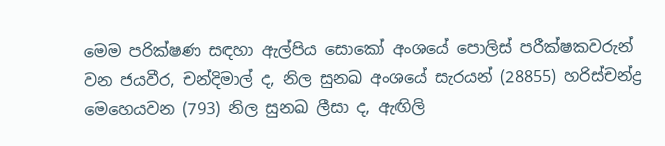මෙම පරික්ෂණ සඳහා ඇල්පිය සොකෝ අංශයේ පොලිස් පරීක්ෂකවරුන් වන ජයවීර, චන්දිමාල් ද, නිල සුනඛ අංශයේ සැරයන් (28855) හරිස්චන්ද්‍ර මෙහෙයවන (793) නිල සුනඛ ලීසා ද, ඇඟිලි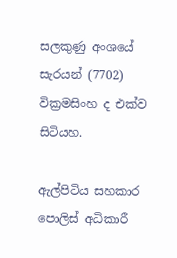සලකුණු අංශයේ සැරයන් (7702) වික්‍රමසිංහ ද එක්ව සිටියහ.

ඇල්පිටිය සහකාර පොලිස් අධිකාරී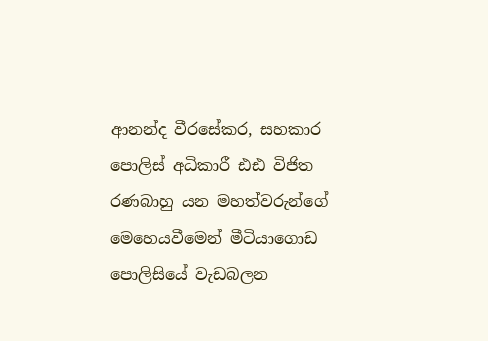ආනන්ද වීරසේකර, සහකාර පොලිස් අධිකාරී ඪඪ විජිත රණබාහු යන මහත්වරුන්ගේ මෙහෙයවීමෙන් මීටියාගොඩ පොලිසියේ වැඩබලන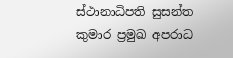ස්ථානාධිපති සුසන්ත කුමාර ප්‍රමුඛ අපරාධ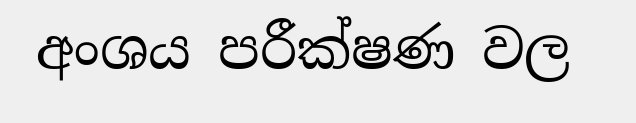අංශය පරීක්ෂණ වල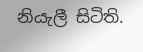නියැලී සිටිති.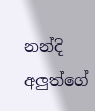නන්දි අලුත්ගේ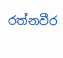රත්නවීර